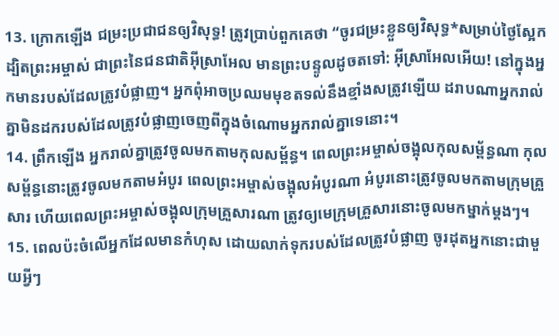13. ក្រោកឡើង ជម្រះប្រជាជនឲ្យវិសុទ្ធ! ត្រូវប្រាប់ពួកគេថា “ចូរជម្រះខ្លួនឲ្យវិសុទ្ធ*សម្រាប់ថ្ងៃស្អែក ដ្បិតព្រះអម្ចាស់ ជាព្រះនៃជនជាតិអ៊ីស្រាអែល មានព្រះបន្ទូលដូចតទៅ: អ៊ីស្រាអែលអើយ! នៅក្នុងអ្នកមានរបស់ដែលត្រូវបំផ្លាញ។ អ្នកពុំអាចប្រឈមមុខតទល់នឹងខ្មាំងសត្រូវឡើយ ដរាបណាអ្នករាល់គ្នាមិនដករបស់ដែលត្រូវបំផ្លាញចេញពីក្នុងចំណោមអ្នករាល់គ្នាទេនោះ។
14. ព្រឹកឡើង អ្នករាល់គ្នាត្រូវចូលមកតាមកុលសម្ព័ន្ធ។ ពេលព្រះអម្ចាស់ចង្អុលកុលសម្ព័ន្ធណា កុលសម្ព័ន្ធនោះត្រូវចូលមកតាមអំបូរ ពេលព្រះអម្ចាស់ចង្អុលអំបូរណា អំបូរនោះត្រូវចូលមកតាមក្រុមគ្រួសារ ហើយពេលព្រះអម្ចាស់ចង្អុលក្រុមគ្រួសារណា ត្រូវឲ្យមេក្រុមគ្រួសារនោះចូលមកម្នាក់ម្ដងៗ។
15. ពេលប៉ះចំលើអ្នកដែលមានកំហុស ដោយលាក់ទុករបស់ដែលត្រូវបំផ្លាញ ចូរដុតអ្នកនោះជាមួយអ្វីៗ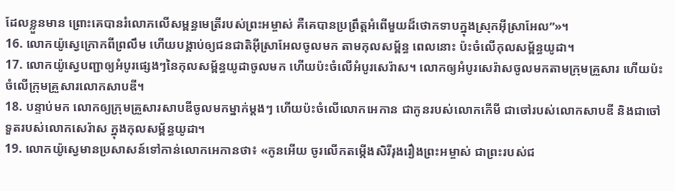ដែលខ្លួនមាន ព្រោះគេបានរំលោភលើសម្ពន្ធមេត្រីរបស់ព្រះអម្ចាស់ គឺគេបានប្រព្រឹត្តអំពើមួយដ៏ថោកទាបក្នុងស្រុកអ៊ីស្រាអែល”»។
16. លោកយ៉ូស្វេក្រោកពីព្រលឹម ហើយបង្គាប់ឲ្យជនជាតិអ៊ីស្រាអែលចូលមក តាមកុលសម្ព័ន្ធ ពេលនោះ ប៉ះចំលើកុលសម្ព័ន្ធយូដា។
17. លោកយ៉ូស្វេបញ្ជាឲ្យអំបូរផ្សេងៗនៃកុលសម្ព័ន្ធយូដាចូលមក ហើយប៉ះចំលើអំបូរសេរ៉ាស។ លោកឲ្យអំបូរសេរ៉ាសចូលមកតាមក្រុមគ្រួសារ ហើយប៉ះចំលើក្រុមគ្រួសារលោកសាបឌី។
18. បន្ទាប់មក លោកឲ្យក្រុមគ្រួសារសាបឌីចូលមកម្នាក់ម្ដងៗ ហើយប៉ះចំលើលោកអេកាន ជាកូនរបស់លោកកើមី ជាចៅរបស់លោកសាបឌី និងជាចៅទួតរបស់លោកសេរ៉ាស ក្នុងកុលសម្ព័ន្ធយូដា។
19. លោកយ៉ូស្វេមានប្រសាសន៍ទៅកាន់លោកអេកានថា៖ «កូនអើយ ចូរលើកតម្កើងសិរីរុងរឿងព្រះអម្ចាស់ ជាព្រះរបស់ជ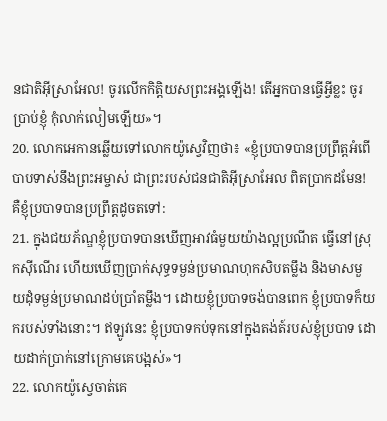នជាតិអ៊ីស្រាអែល! ចូរលើកកិត្តិយសព្រះអង្គឡើង! តើអ្នកបានធ្វើអ្វីខ្លះ ចូរប្រាប់ខ្ញុំ កុំលាក់លៀមឡើយ»។
20. លោកអេកានឆ្លើយទៅលោកយ៉ូស្វេវិញថា៖ «ខ្ញុំប្របាទបានប្រព្រឹត្តអំពើបាបទាស់នឹងព្រះអម្ចាស់ ជាព្រះរបស់ជនជាតិអ៊ីស្រាអែល ពិតប្រាកដមែន! គឺខ្ញុំប្របាទបានប្រព្រឹត្តដូចតទៅ:
21. ក្នុងជយភ័ណ្ឌខ្ញុំប្របាទបានឃើញអាវធំមួយយ៉ាងល្អប្រណីត ធ្វើនៅស្រុកស៊ីណើរ ហើយឃើញប្រាក់សុទ្ធទម្ងន់ប្រមាណហុកសិបតម្លឹង និងមាសមួយដុំទម្ងន់ប្រមាណដប់ប្រាំតម្លឹង។ ដោយខ្ញុំប្របាទចង់បានពេក ខ្ញុំប្របាទក៏យករបស់ទាំងនោះ។ ឥឡូវនេះ ខ្ញុំប្របាទកប់ទុកនៅក្នុងតង់ត៍របស់ខ្ញុំប្របាទ ដោយដាក់ប្រាក់នៅក្រោមគេបង្អស់»។
22. លោកយ៉ូស្វេចាត់គេ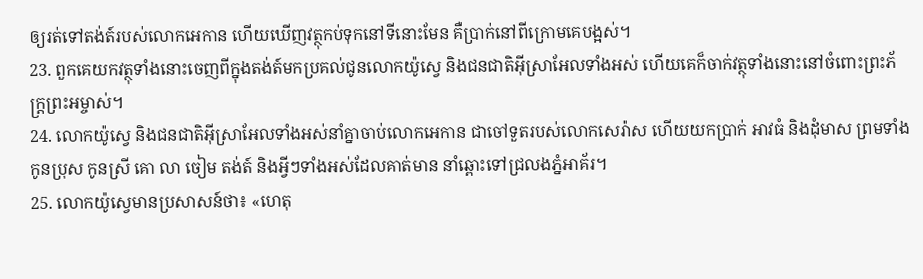ឲ្យរត់ទៅតង់ត៍របស់លោកអេកាន ហើយឃើញវត្ថុកប់ទុកនៅទីនោះមែន គឺប្រាក់នៅពីក្រោមគេបង្អស់។
23. ពួកគេយកវត្ថុទាំងនោះចេញពីក្នុងតង់ត៍មកប្រគល់ជូនលោកយ៉ូស្វេ និងជនជាតិអ៊ីស្រាអែលទាំងអស់ ហើយគេក៏ចាក់វត្ថុទាំងនោះនៅចំពោះព្រះភ័ក្ត្រព្រះអម្ចាស់។
24. លោកយ៉ូស្វេ និងជនជាតិអ៊ីស្រាអែលទាំងអស់នាំគ្នាចាប់លោកអេកាន ជាចៅទួតរបស់លោកសេរ៉ាស ហើយយកប្រាក់ អាវធំ និងដុំមាស ព្រមទាំងកូនប្រុស កូនស្រី គោ លា ចៀម តង់ត៍ និងអ្វីៗទាំងអស់ដែលគាត់មាន នាំឆ្ពោះទៅជ្រលងភ្នំអាគ័រ។
25. លោកយ៉ូស្វេមានប្រសាសន៍ថា៖ «ហេតុ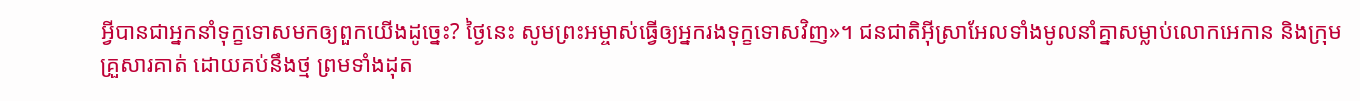អ្វីបានជាអ្នកនាំទុក្ខទោសមកឲ្យពួកយើងដូច្នេះ? ថ្ងៃនេះ សូមព្រះអម្ចាស់ធ្វើឲ្យអ្នករងទុក្ខទោសវិញ»។ ជនជាតិអ៊ីស្រាអែលទាំងមូលនាំគ្នាសម្លាប់លោកអេកាន និងក្រុមគ្រួសារគាត់ ដោយគប់នឹងថ្ម ព្រមទាំងដុត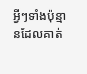អ្វីៗទាំងប៉ុន្មានដែលគាត់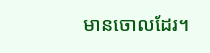មានចោលដែរ។